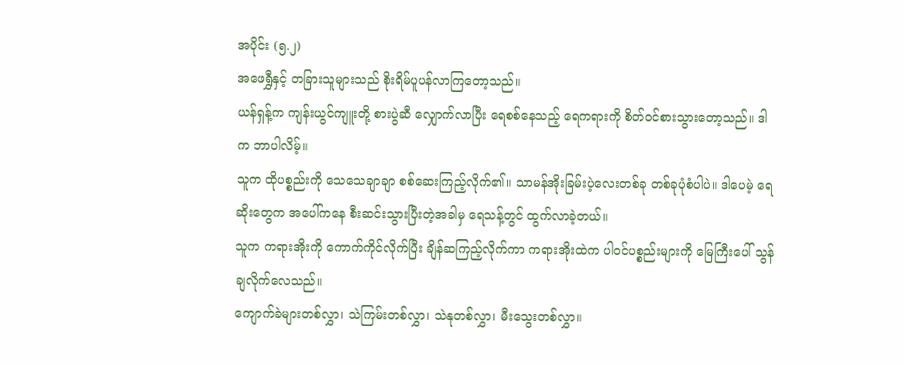အပိုင်း (၅.၂)
အဖေရွှီနှင့် တခြားသူများသည် စိုးရိမ်ပူပန်လာကြတော့သည်။
ယန်ရှန့်က ကျန်းယွင်ကျူးတို့ စားပွဲဆီ လျှောက်လာပြီး ရေစစ်နေသည့် ရေကရားကို စိတ်ဝင်စားသွားတော့သည်။ ဒါက ဘာပါလိမ့်။
သူက ထိုပစ္စည်းကို သေသေချာချာ စစ်ဆေးကြည့်လိုက်၏။ သာမန်အိုးခြမ်းပဲ့လေးတစ်ခု တစ်ခုပုံစံပါပဲ။ ဒါပေမဲ့ ရေဆိုးတွေက အပေါ်ကနေ စီးဆင်းသွားပြီးတဲ့အခါမှ ရေသန့်တွင် ထွက်လာခဲ့တယ်။
သူက ကရားအိုးကို ကောက်ကိုင်လိုက်ပြီး ချိန်ဆကြည့်လိုက်ကာ ကရားအိုးထဲက ပါဝင်ပစ္စည်းများကို မြေကြီးပေါ် သွန်ချလိုက်လေသည်။
ကျောက်ခဲများတစ်လွှာ၊ သဲကြမ်းတစ်လွှာ၊ သဲနုတစ်လွှာ၊ မီးသွေးတစ်လွှာ။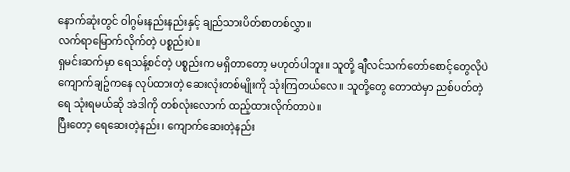နောက်ဆုံးတွင် ဝါဂွမ်းနည်းနည်းနှင့် ချည်သားပိတ်စာတစ်လွှာ။
လက်ရာမြောက်လိုက်တဲ့ ပစ္စည်းပဲ။
ရှမင်းဆက်မှာ ရေသန့်စင်တဲ့ ပစ္စည်းက မရှိတာတော့ မဟုတ်ပါဘူး။ သူတို့ ချီလင်သက်တော်စောင့်တွေလိုပဲ ကျောက်ချဥ်ကနေ လုပ်ထားတဲ့ ဆေးလုံးတစ်မျိုးကို သုံးကြတယ်လေ။ သူတို့တွေ တောထဲမှာ ညစ်ပတ်တဲ့ရေ သုံးရမယ်ဆို အဲဒါကို တစ်လုံးလောက် ထည့်ထားလိုက်တာပဲ။
ပြီးတော့ ရေဆေးတဲ့နည်း၊ ကျောက်ဆေးတဲ့နည်း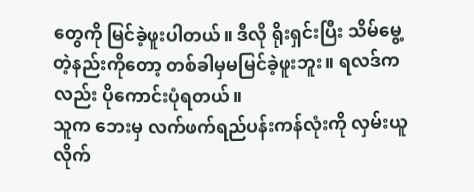တွေကို မြင်ခဲ့ဖူးပါတယ်။ ဒီလို ရိုးရှင်းပြီး သိမ်မွေ့တဲ့နည်းကိုတော့ တစ်ခါမှမမြင်ခဲ့ဖူးဘူး။ ရလဒ်ကလည်း ပိုကောင်းပုံရတယ်။
သူက ဘေးမှ လက်ဖက်ရည်ပန်းကန်လုံးကို လှမ်းယူလိုက်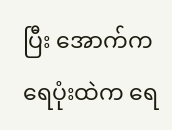ပြီး အောက်က ရေပုံးထဲက ရေ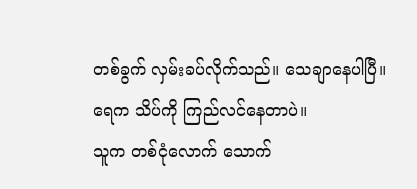တစ်ခွက် လှမ်းခပ်လိုက်သည်။ သေချာနေပါပြီ။ ရေက သိပ်ကို ကြည်လင်နေတာပဲ။
သူက တစ်ငုံလောက် သောက်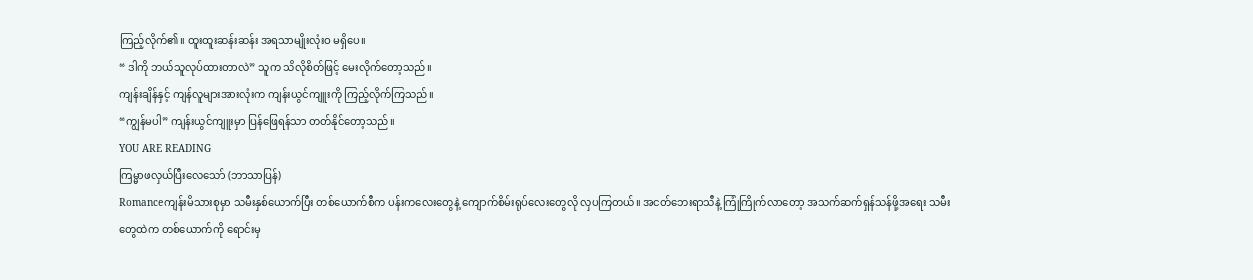ကြည့်လိုက်၏။ ထူးထူးဆန်းဆန်း အရသာမျိုးလုံးဝ မရှိပေ။
“ ဒါကို ဘယ်သူလုပ်ထားတာလဲ” သူက သိလိုစိတ်ဖြင့် မေးလိုက်တော့သည်။
ကျန်းချိန်နှင့် ကျန်လူများအားလုံးက ကျန်းယွင်ကျူးကို ကြည့်လိုက်ကြသည်။
“ကျွန်မပါ” ကျန်းယွင်ကျူးမှာ ပြန်ဖြေရန်သာ တတ်နိုင်တော့သည်။
YOU ARE READING
ကြမ္မာဖလှယ်ပြီးလေသော် (ဘာသာပြန်)
Romanceကျန်းမိသားစုမှာ သမီးနှစ်ယောက်ပြီး တစ်ယောက်စီက ပန်းကလေးတွေနဲ့ ကျောက်စိမ်းရုပ်လေးတွေလို လှပကြတယ်။ အငတ်ဘေးရာသီနဲ့ ကြုံကြိုက်လာတော့ အသက်ဆက်ရှန်သန်ဖို့အရေး သမီးတွေထဲက တစ်ယောက်ကို ရောင်းမှ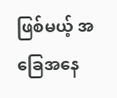ဖြစ်မယ့် အခြေအနေ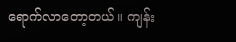ရောက်လာတော့တယ်။ ကျန်း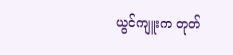ယွင်ကျူးက တုတ်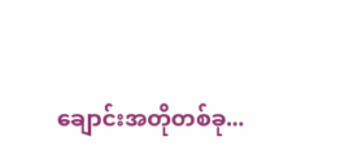ချောင်းအတိုတစ်ခု...